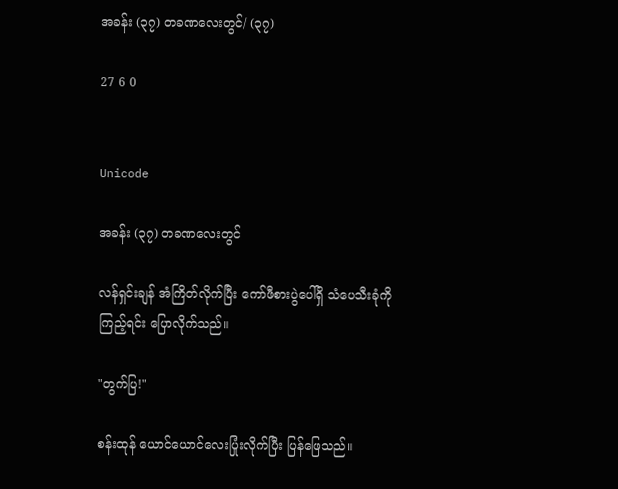အခန်း (၃၇) တခဏလေးတွင်/ (၃၇)

27 6 0


Unicode

အခန်း (၃၇) တခဏလေးတွင်

လန်ရှင်းချန် အံကြိတ်လိုက်ပြီး ကော်ဖီစားပွဲပေါ်ရှိ သံပေသီးခုံကိုကြည့်ရင်း ပြောလိုက်သည်။

"တွက်ပြ!"

စန်းထုန် ယောင်ယောင်လေးပြုံးလိုက်ပြီး ပြန်ဖြေသည်။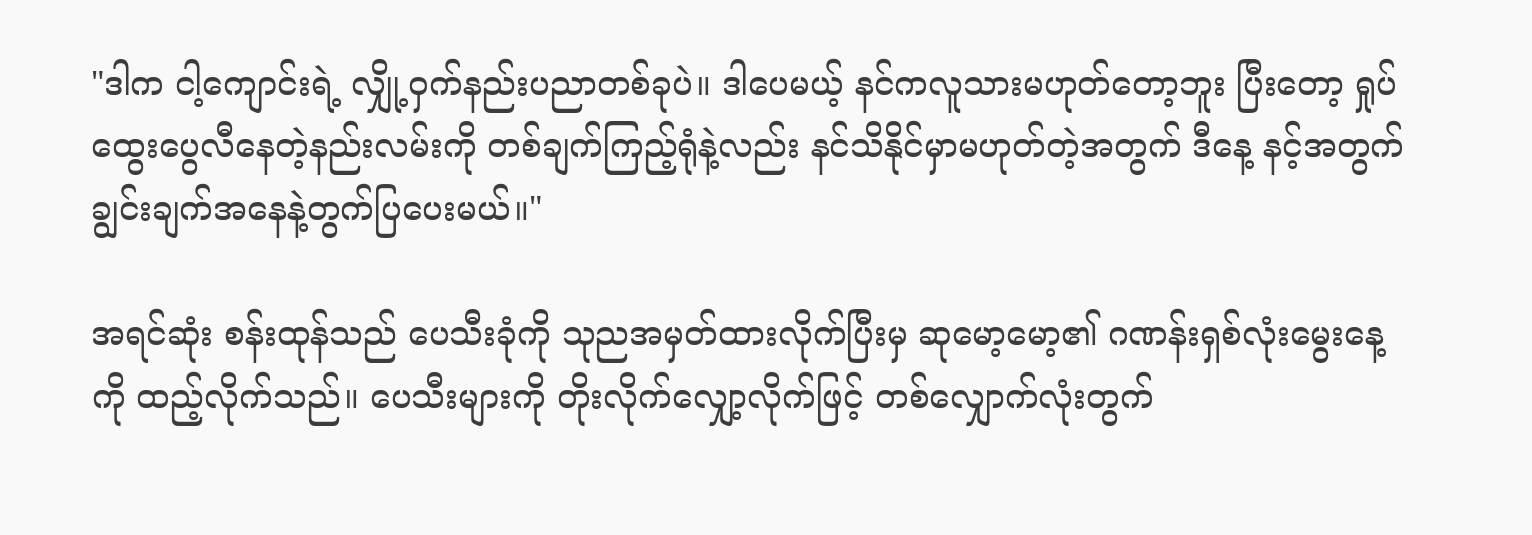"ဒါက ငါ့ကျောင်းရဲ့ လျှို့ဝှက်နည်းပညာတစ်ခုပဲ။ ဒါပေမယ့် နင်ကလူသားမဟုတ်တော့ဘူး ပြီးတော့ ရှုပ်ထွေးပွေလီနေတဲ့နည်းလမ်းကို တစ်ချက်ကြည့်ရုံနဲ့လည်း နင်သိနိုင်မှာမဟုတ်တဲ့အတွက် ဒီနေ့ နင့်အတွက်ချွင်းချက်အနေနဲ့တွက်ပြပေးမယ်။"

အရင်ဆုံး စန်းထုန်သည် ပေသီးခုံကို သုညအမှတ်ထားလိုက်ပြီးမှ ဆုမော့မော့၏ ဂဏန်းရှစ်လုံးမွေးနေ့ကို ထည့်လိုက်သည်။ ပေသီးများကို တိုးလိုက်လျှော့လိုက်ဖြင့် တစ်လျှောက်လုံးတွက်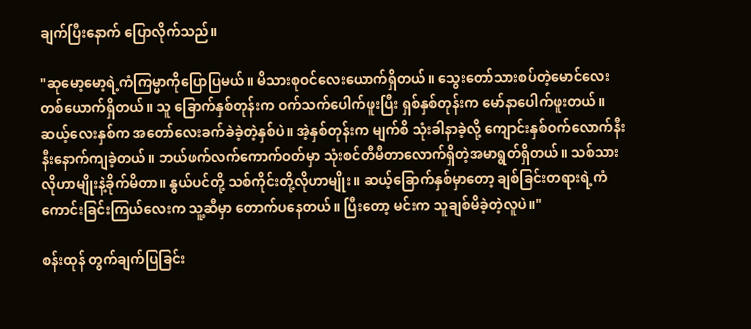ချက်ပြီးနောက် ပြောလိုက်သည်။

"ဆုမော့မော့ရဲ့ကံကြမ္မာကိုပြောပြမယ်။ မိသားစုဝင်လေးယောက်ရှိတယ်။ သွေးတော်သားစပ်တဲ့မောင်လေးတစ်ယောက်ရှိတယ်။ သူ ခြောက်နှစ်တုန်းက ဝက်သက်ပေါက်ဖူးပြီး ရှစ်နှစ်တုန်းက မော်နာပေါက်ဖူးတယ်။ ဆယ့်လေးနှစ်က အ‌တော်လေးခက်ခဲခဲ့တဲ့နှစ်ပဲ။ အဲ့နှစ်တုန်းက မျက်စိ သုံးခါနာခဲ့လို့ ကျောင်းနှစ်ဝက်လောက်နီးနီးနောက်ကျခဲ့တယ်။ ဘယ်ဖက်လက်ကောက်ဝတ်မှာ သုံးစင်တီမီတာလောက်ရှိတဲ့အမာရွတ်ရှိတယ်။ သစ်သားလိုဟာမျိုးနဲ့ခိုက်မိတာ။ နွယ်ပင်တို့ သစ်ကိုင်းတို့လိုဟာမျိုး။ ဆယ့်ခြောက်နှစ်မှာတော့ ချစ်ခြင်းတရားရဲ့ကံကောင်းခြင်းကြယ်လေးက သူ့ဆီမှာ တောက်ပနေတယ်။ ပြီးတော့ မင်းက သူချစ်မိခဲ့တဲ့လူပဲ။"

စန်းထုန် တွက်ချက်ပြခြင်း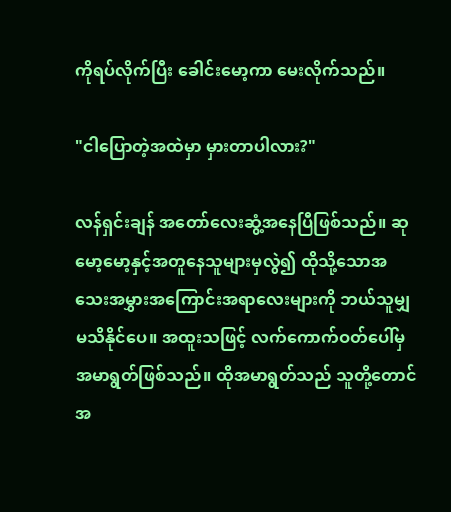ကိုရပ်လိုက်ပြီး ခေါင်းမော့ကာ မေးလိုက်သည်။

"ငါပြောတဲ့အထဲမှာ မှားတာပါလား?"

လန်ရှင်းချန် အတော်လေးဆွံ့အနေပြီဖြစ်သည်။ ဆုမော့မော့နှင့်အတူနေသူများမှလွဲ၍ ထိုသို့သောအသေးအမွှားအကြောင်းအရာလေးများကို ဘယ်သူမျှမသိနိုင်ပေ။ အထူးသဖြင့် လက်ကောက်ဝတ်ပေါ်မှ အမာရွတ်ဖြစ်သည်။ ထိုအမာရွတ်သည် သူတို့တောင်အ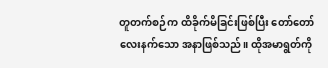တူတက်စဉ်က ထိခိုက်မိခြင်းဖြစ်ပြီး တော်တော်လေးနက်သော အနာဖြစ်သည်။ ထိုအမာရွတ်ကို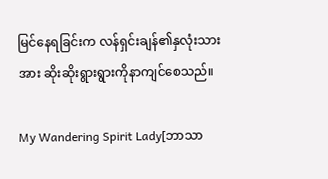မြင်နေရခြင်းက လန်ရှင်းချန်၏နှလုံးသားအား ဆိုးဆိုးရွားရွားကိုနာကျင်စေသည်။

My Wandering Spirit Lady[ဘာသာ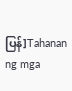ပြန်]Tahanan ng mga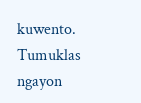kuwento. Tumuklas ngayon